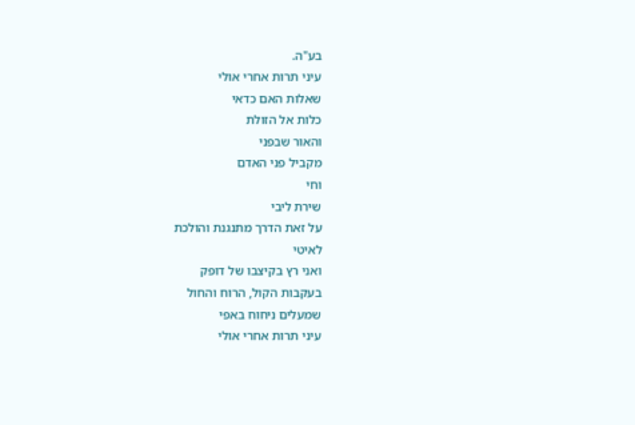בע"ה.
עיני תרות אחרי אולי
שאלות האם כדאי
כלות אל הזולת
והאור שבפני
מקביל פני האדם
וחי
שירת ליבי
על זאת הדרך מתנגנת והולכת
לאיטי
ואני רץ בקיצבו של דופק
בעקבות הקול, הרוח והחול
שמעלים ניחוח באפי
עיני תרות אחרי אולי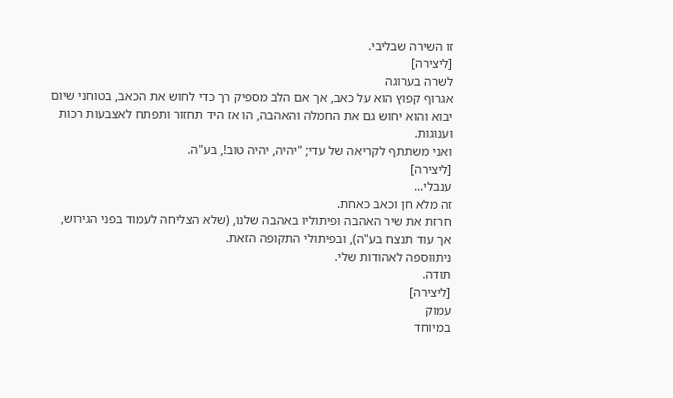זו השירה שבליבי.
[ליצירה]
לשרה בערוגה
אגרוף קפוץ הוא על כאב, אך אם הלב מספיק רך כדי לחוש את הכאב, בטוחני שיום יבוא והוא יחוש גם את החמלה והאהבה, הו אז היד תחזור ותפתח לאצבעות רכות וענוגות.
ואני משתתף לקריאה של עדי; "יהיה, יהיה טוב!, בע"ה.
[ליצירה]
ענבלי...
זה מלא חן וכאב כאחת.
חרזת את שיר האהבה ופיתוליו באהבה שלנו, (שלא הצליחה לעמוד בפני הגירוש, אך עוד תנצח בע"ה), ובפיתולי התקופה הזאת.
ניתווספה לאהודות שלי.
תודה.
[ליצירה]
עמוק
במיוחד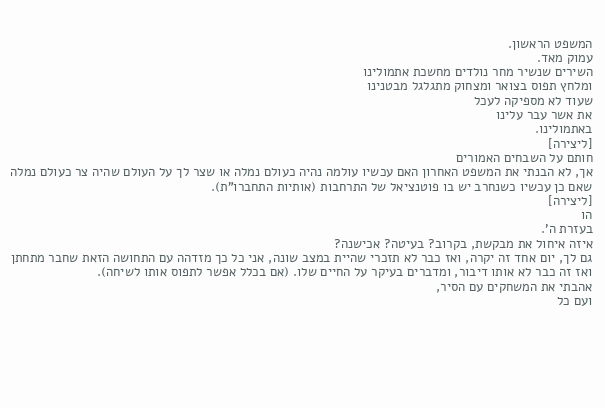המשפט הראשון.
עמוק מאד.
השירים שנשיר מחר נולדים מחשכת אתמולינו
ומלחץ תפוס בצואר ומצחוק מתגלגל מבטנינו
שעוד לא מספיקה לעכל
את אשר עבר עלינו
באתמולינו.
[ליצירה]
חותם על השבחים האמורים
אך, לא הבנתי את המשפט האחרון האם עכשיו עולמה נהיה כעולם נמלה או שצר לך על העולם שהיה צר כעולם נמלה שאם כן עכשיו כשנחרב יש בו פוטנציאל של התרחבות (אותיות התחברו"ת).
[ליצירה]
הו
בעזרת ה'.
איזה איחול את מבקשת, בקרוב? בעיטה? אכישנה?
גם לך, יום אחד זה יקרה, ואז כבר לא תזכרי שהיית במצב שונה, אני כל כך מזדהה עם התחושה הזאת שחבר מתחתן ואז זה כבר לא אותו דיבור, ומדברים בעיקר על החיים שלו. (אם בכלל אפשר לתפוס אותו לשיחה).
אהבתי את המשחקים עם הסיר,
ועם כל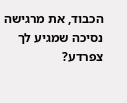הכבוד, את מרגישה נסיכה שמגיע לך צפרדע?